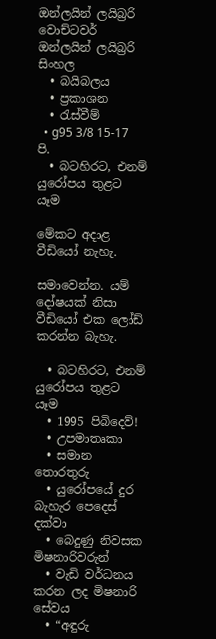ඔන්ලයින් ලයිබ්‍රරි
වොච්ටවර්
ඔන්ලයින් ලයිබ්‍රරි
සිංහල
  • බයිබලය
  • ප්‍රකාශන
  • රැස්වීම්
  • g95 3/8 15-17 පි.
  • බටහිරට, එනම් යුරෝපය තුළට යෑම

මේකට අදාළ වීඩියෝ නැහැ.

සමාවෙන්න. යම් දෝෂයක් නිසා වීඩියෝ එක ලෝඩ් කරන්න බැහැ.

  • බටහිරට, එනම් යුරෝපය තුළට යෑම
  • 1995 පිබිදෙව්!
  • උපමාතෘකා
  • සමාන තොරතුරු
  • යුරෝපයේ දුර බැහැර පෙදෙස් දක්වා
  • බෙදුණු නිවසක මිෂනාරිවරුන්
  • වැඩි වර්ධනය කරන ලද මිෂනාරි සේවය
  • “අඳුරු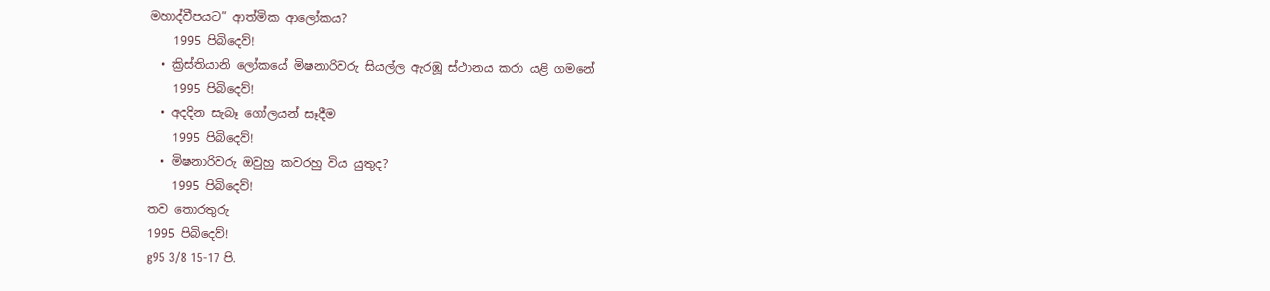මහාද්වීපයට” ආත්මික ආලෝකය?
    1995 පිබිදෙව්!
  • ක්‍රිස්තියානි ලෝකයේ මිෂනාරිවරු සියල්ල ඇරඹූ ස්ථානය කරා යළි ගමනේ
    1995 පිබිදෙව්!
  • අදදින සැබෑ ගෝලයන් සෑදීම
    1995 පිබිදෙව්!
  • මිෂනාරිවරු ඔවුහු කවරහු විය යුතුද?
    1995 පිබිදෙව්!
තව තොරතුරු
1995 පිබිදෙව්!
g95 3/8 15-17 පි.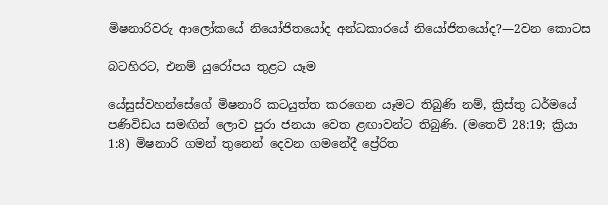මිෂනාරිවරු ආලෝකයේ නියෝජිතයෝද අන්ධකාරයේ නියෝජිතයෝද?—2වන කොටස

බටහිරට, එනම් යුරෝපය තුළට යෑම

යේසුස්වහන්සේගේ මිෂනාරි කටයුත්ත කරගෙන යෑමට තිබුණි නම්, ක්‍රිස්තු ධර්මයේ පණිවිඩය සමඟින් ලොව පුරා ජනයා වෙත ළඟාවන්ට තිබුණි. (මතෙව් 28:19; ක්‍රියා 1:8) මිෂනාරි ගමන් තුනෙන් දෙවන ගමනේදී ප්‍රේරිත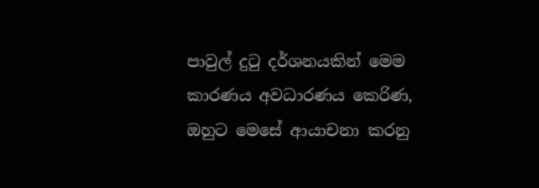පාවුල් දුටු දර්ශනයකින් මෙම කාරණය අවධාරණය කෙරිණ, ඔහුට මෙසේ ආයාචනා කරනු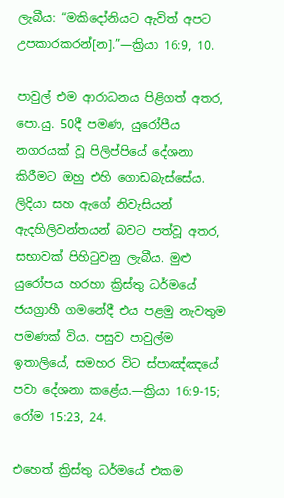ලැබීය: “මකිදෝනියට ඇවිත් අපට උපකාරකරන්[න].”—ක්‍රියා 16:9, 10.

පාවුල් එම ආරාධනය පිළිගත් අතර, පො.යු. 50දී පමණ, යුරෝපීය නගරයක් වූ පිලිප්පියේ දේශනා කිරීමට ඔහු එහි ගොඩබැස්සේය. ලිදියා සහ ඇගේ නිවැසියන් ඇදහිලිවන්තයන් බවට පත්වූ අතර, සභාවක් පිහිටුවනු ලැබීය. මුළු යුරෝපය හරහා ක්‍රිස්තු ධර්මයේ ජයග්‍රාහී ගමනේදී එය පළමු නැවතුම පමණක් විය. පසුව පාවුල්ම ඉතාලියේ, සමහර විට ස්පාඤ්ඤයේ පවා දේශනා කළේය.—ක්‍රියා 16:9-15; රෝම 15:23, 24.

එහෙත් ක්‍රිස්තු ධර්මයේ එකම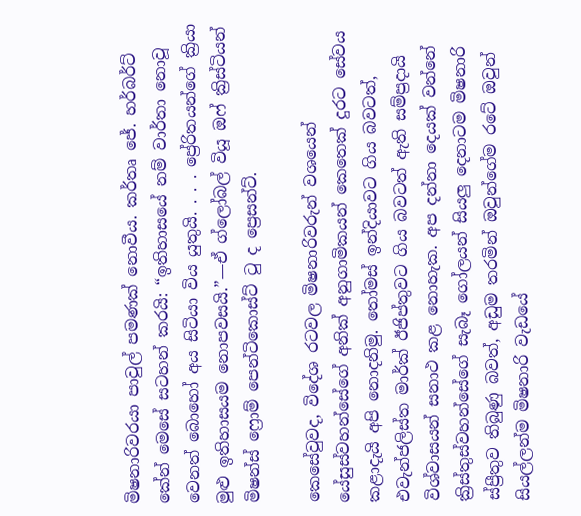මිෂනාරිවරයා පාවුල් පමණක් නොවීය. කර්තෘ ජේ. හර්බර්ට් කේන් මෙසේ සටහන් කරයි: “ඉතිහාසයේ නම් වාර්තා නොවූ වෙනත් බොහෝ අය සිටියා විය යුතුයි. . . . ප්‍රේරිතයන්ගේ ක්‍රියා මුළු ඉතිහාසයම නොපවසයි.”—ඒ ග්ලෝබල් වියූ ඔෆ් ක්‍රිස්ටියන් මිෂන්ස් ෆ්‍රොම් පෙන්ටිකොස්ට් ටු ද ප්‍රෙසන්ට්.

කෙසේවුවද, විදේශ රටවල මිෂනාරිවරුන් වශයෙන් යේසුස්වහන්සේගේ අනික් අනුගාමිකයන් කෙතෙක් දුරට සේවය කළාදැයි අපි නොදනිමු. තෝමස් ඉන්දියාවට ගිය බවටත්, එවැන්ජලිස්ත මාර්ක් ඊජිප්තුවට ගිය බවටත් ඇති සම්ප්‍රදායි විශ්වාසයන් සනාථ කළ නොහැක. අප දන්නා දෙයක් වන්නේ ක්‍රිස්තුස්වහන්සේගේ සැබෑ ගෝලයන් සියලු දෙනාටම මිෂනාරි ස්ප්‍රීතුව තිබුණු බවත්, අඩුම තරමින් ඔවුන්ගේම රටේ ඔවුන් සියල්ලන්ම මිෂනාරි වැඩයේ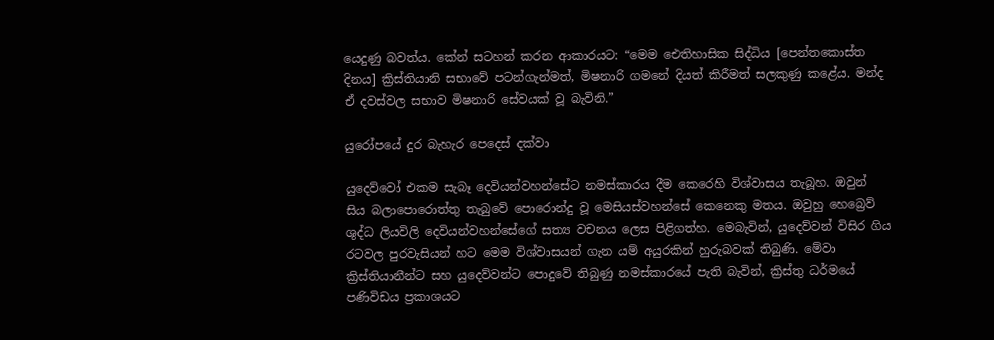යෙදුණු බවත්ය. කේන් සටහන් කරන ආකාරයට: “මෙම ඓතිහාසික සිද්ධිය [පෙන්තකොස්ත දිනය] ක්‍රිස්තියානි සභාවේ පටන්ගැන්මත්, මිෂනාරි ගමනේ දියත් කිරීමත් සලකුණු කළේය. මන්ද ඒ දවස්වල සභාව මිෂනාරි සේවයක් වූ බැවිනි.”

යුරෝපයේ දුර බැහැර පෙදෙස් දක්වා

යුදෙව්වෝ එකම සැබෑ දෙවියන්වහන්සේට නමස්කාරය දීම කෙරෙහි විශ්වාසය තැබූහ. ඔවුන් සිය බලාපොරොත්තු තැබුවේ පොරොන්දු වූ මෙසියස්වහන්සේ කෙනෙකු මතය. ඔවුහු හෙබ්‍රෙව් ශුද්ධ ලියවිලි දෙවියන්වහන්සේගේ සත්‍ය වචනය ලෙස පිළිගත්හ. මෙබැවින්, යුදෙව්වන් විසිර ගිය රටවල පුරවැසියන් හට මෙම විශ්වාසයන් ගැන යම් අයුරකින් හුරුබවක් තිබුණි. මේවා ක්‍රිස්තියානීන්ට සහ යුදෙව්වන්ට පොදුවේ තිබුණු නමස්කාරයේ පැති බැවින්, ක්‍රිස්තු ධර්මයේ පණිවිඩය ප්‍රකාශයට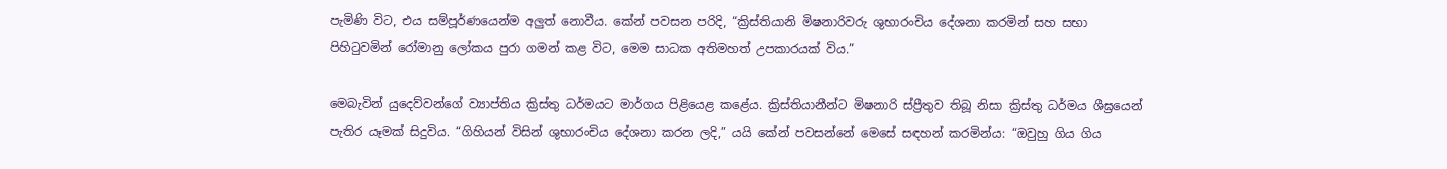පැමිණි විට, එය සම්පූර්ණයෙන්ම අලුත් නොවීය. කේන් පවසන පරිදි, “ක්‍රිස්තියානි මිෂනාරිවරු ශුභාරංචිය දේශනා කරමින් සහ සභා පිහිටුවමින් රෝමානු ලෝකය පුරා ගමන් කළ විට, මෙම සාධක අතිමහත් උපකාරයක් විය.”

මෙබැවින් යුදෙව්වන්ගේ ව්‍යාප්තිය ක්‍රිස්තු ධර්මයට මාර්ගය පිළියෙළ කළේය. ක්‍රිස්තියානීන්ට මිෂනාරි ස්ප්‍රීතුව තිබූ නිසා ක්‍රිස්තු ධර්මය ශීඝ්‍රයෙන් පැතිර යෑමක් සිදුවිය. “ගිහියන් විසින් ශුභාරංචිය දේශනා කරන ලදි,” යයි කේන් පවසන්නේ මෙසේ සඳහන් කරමින්ය: “ඔවුහු ගිය ගිය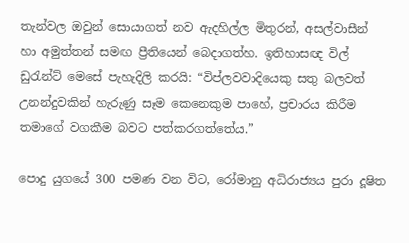තැන්වල ඔවුන් සොයාගත් නව ඇදහිල්ල මිතුරන්, අසල්වාසීන් හා අමුත්තන් සමඟ ප්‍රීතියෙන් බෙදාගත්හ. ඉතිහාසඥ විල් ඩුරැන්ට් මෙසේ පැහැදිලි කරයි: “විප්ලවවාදියෙකු සතු බලවත් උනන්දුවකින් හැරුණු සෑම කෙනෙකුම පාහේ, ප්‍රචාරය කිරීම තමාගේ වගකීම බවට පත්කරගත්තේය.”

පොදු යුගයේ 300 පමණ වන විට, රෝමානු අධිරාජ්‍යය පුරා දූෂිත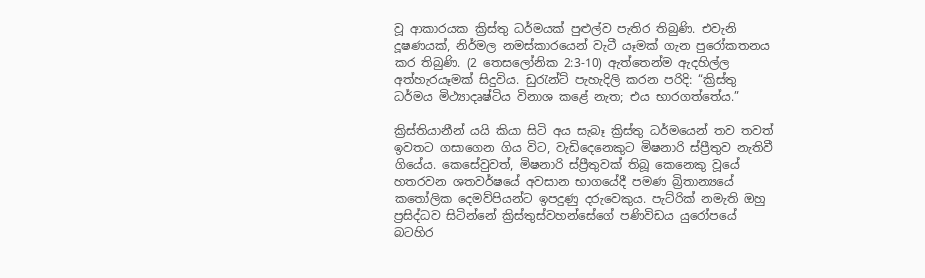වූ ආකාරයක ක්‍රිස්තු ධර්මයක් පුළුල්ව පැතිර තිබුණි. එවැනි දූෂණයක්, නිර්මල නමස්කාරයෙන් වැටී යෑමක් ගැන පුරෝකතනය කර තිබුණි. (2 තෙසලෝනික 2:3-10) ඇත්තෙන්ම ඇදහිල්ල අත්හැරයෑමක් සිදුවිය. ඩුරැන්ට් පැහැදිලි කරන පරිදි: “ක්‍රිස්තු ධර්මය මිථ්‍යාදෘෂ්ටිය විනාශ කළේ නැත; එය භාරගත්තේය.”

ක්‍රිස්තියානීන් යයි කියා සිටි අය සැබෑ ක්‍රිස්තු ධර්මයෙන් තව තවත් ඉවතට ගසාගෙන ගිය විට, වැඩිදෙනෙකුට මිෂනාරි ස්ප්‍රීතුව නැතිවී ගියේය. කෙසේවුවත්, මිෂනාරි ස්ප්‍රීතුවක් තිබූ කෙනෙකු වූයේ හතරවන ශතවර්ෂයේ අවසාන භාගයේදී පමණ බ්‍රිතාන්‍යයේ කතෝලික දෙමව්පියන්ට ඉපදුණු දරුවෙකුය. පැට්රික් නමැති ඔහු ප්‍රසිද්ධව සිටින්නේ ක්‍රිස්තුස්වහන්සේගේ පණිවිඩය යුරෝපයේ බටහිර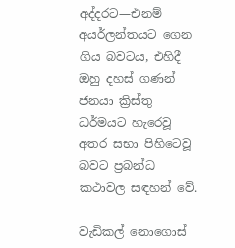අද්දරට—එනම් අයර්ලන්තයට ගෙන ගිය බවටය, එහිදී ඔහු දහස් ගණන් ජනයා ක්‍රිස්තු ධර්මයට හැරෙවූ අතර සභා පිහිටෙවූ බවට ප්‍රබන්ධ කථාවල සඳහන් වේ.

වැඩිකල් නොගොස්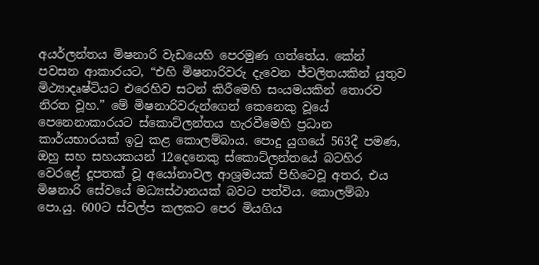අයර්ලන්තය මිෂනාරි වැඩයෙහි පෙරමුණ ගත්තේය. කේන් පවසන ආකාරයට, “එහි මිෂනාරිවරු දැවෙන ජ්වලිතයකින් යුතුව මිථ්‍යාදෘෂ්ටියට එරෙහිව සටන් කිරීමෙහි සංයමයකින් තොරව නිරත වූහ.” මේ මිෂනාරිවරුන්ගෙන් කෙනෙකු වූයේ පෙනෙනාකාරයට ස්කොට්ලන්තය හැරවීමෙහි ප්‍රධාන කාර්යභාරයක් ඉටු කළ කොලම්බාය. පොදු යුගයේ 563දී පමණ, ඔහු සහ සහයකයන් 12දෙනෙකු ස්කොට්ලන්තයේ බටහිර වෙරළේ දූපතක් වූ අයෝනාවල ආශ්‍රමයක් පිහිටෙවූ අතර, එය මිෂනාරි සේවයේ මධ්‍යස්ථානයක් බවට පත්විය. කොලම්බා පො.යු. 600ට ස්වල්ප කලකට පෙර මියගිය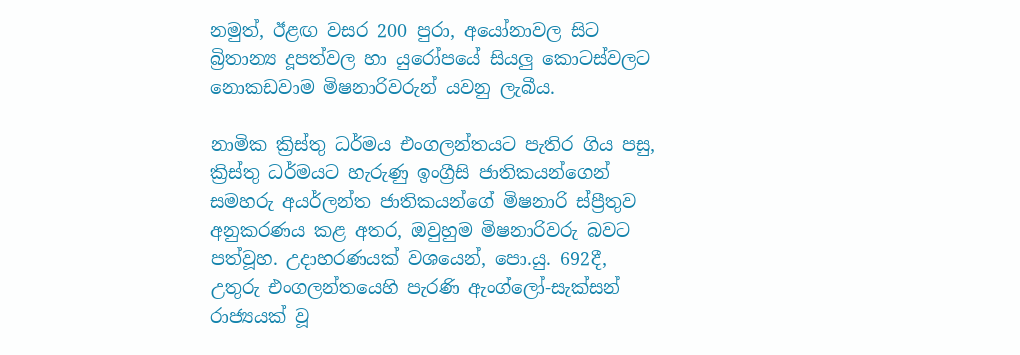නමුත්, ඊළඟ වසර 200 පුරා, අයෝනාවල සිට බ්‍රිතාන්‍ය දූපත්වල හා යුරෝපයේ සියලු කොටස්වලට නොකඩවාම මිෂනාරිවරුන් යවනු ලැබීය.

නාමික ක්‍රිස්තු ධර්මය එංගලන්තයට පැතිර ගිය පසු, ක්‍රිස්තු ධර්මයට හැරුණු ඉංග්‍රීසි ජාතිකයන්ගෙන් සමහරු අයර්ලන්ත ජාතිකයන්ගේ මිෂනාරි ස්ප්‍රීතුව අනුකරණය කළ අතර, ඔවුහුම මිෂනාරිවරු බවට පත්වූහ. උදාහරණයක් වශයෙන්, පො.යු. 692දී, උතුරු එංගලන්තයෙහි පැරණි ඇංග්ලෝ-සැක්සන් රාජ්‍යයක් වූ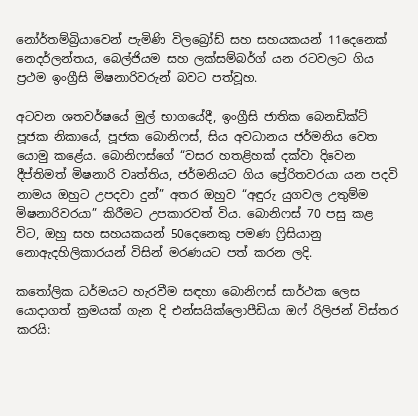නෝර්තම්බ්‍රියාවෙන් පැමිණි විලබ්‍රෝඩ් සහ සහයකයන් 11දෙනෙක් නෙදර්ලන්තය, බෙල්ජියම සහ ලක්සම්බර්ග් යන රටවලට ගිය ප්‍රථම ඉංග්‍රීසි මිෂනාරිවරුන් බවට පත්වූහ.

අටවන ශතවර්ෂයේ මුල් භාගයේදී, ඉංග්‍රීසි ජාතික බෙනඩික්ට් පූජක නිකායේ, පූජක බොනිෆස්, සිය අවධානය ජර්මනිය වෙත යොමු කළේය. බොනිෆස්ගේ “වසර හතළිහක් දක්වා දිවෙන දීප්තිමත් මිෂනාරි වෘත්තිය, ජර්මනියට ගිය ප්‍රේරිතවරයා යන පදවි නාමය ඔහුට උපදවා දුන්” අතර ඔහුව “අඳුරු යුගවල උතුම්ම මිෂනාරිවරයා” කිරීමට උපකාරවත් විය. බොනිෆස් 70 පසු කළ විට, ඔහු සහ සහයකයන් 50දෙනෙකු පමණ ෆ්‍රිසියානු නොඇදහිලිකාරයන් විසින් මරණයට පත් කරන ලදි.

කතෝලික ධර්මයට හැරවීම සඳහා බොනිෆස් සාර්ථක ලෙස යොදාගත් ක්‍රමයක් ගැන දි එන්සයික්ලොපීඩියා ඔෆ් රිලිජන් විස්තර කරයි: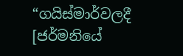“ගයිස්මාර්වලදී [ජර්මනියේ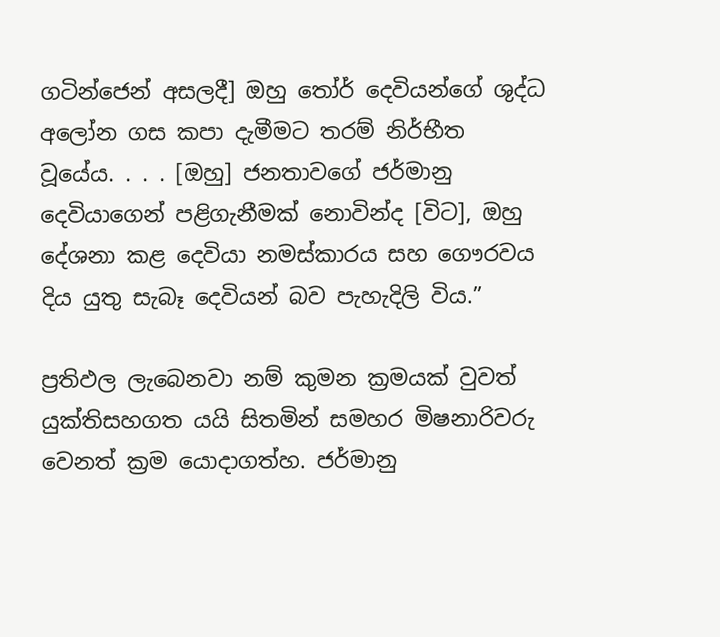ගටින්ජෙන් අසලදී] ඔහු තෝර් දෙවියන්ගේ ශුද්ධ අලෝන ගස කපා දැමීමට තරම් නිර්භීත වූයේය. . . . [ඔහු] ජනතාවගේ ජර්මානු දෙවියාගෙන් පළිගැනීමක් නොවින්ද [විට], ඔහු දේශනා කළ දෙවියා නමස්කාරය සහ ගෞරවය දිය යුතු සැබෑ දෙවියන් බව පැහැදිලි විය.”

ප්‍රතිඵල ලැබෙනවා නම් කුමන ක්‍රමයක් වුවත් යුක්තිසහගත යයි සිතමින් සමහර මිෂනාරිවරු වෙනත් ක්‍රම යොදාගත්හ. ජර්මානු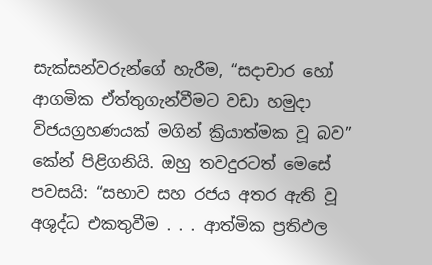සැක්සන්වරුන්ගේ හැරීම, “සදාචාර හෝ ආගමික ඒත්තුගැන්වීමට වඩා හමුදා විජයග්‍රහණයක් මගින් ක්‍රියාත්මක වූ බව” කේන් පිළිගනියි. ඔහු තවදුරටත් මෙසේ පවසයි: “සභාව සහ රජය අතර ඇති වූ අශුද්ධ එකතුවීම . . . ආත්මික ප්‍රතිඵල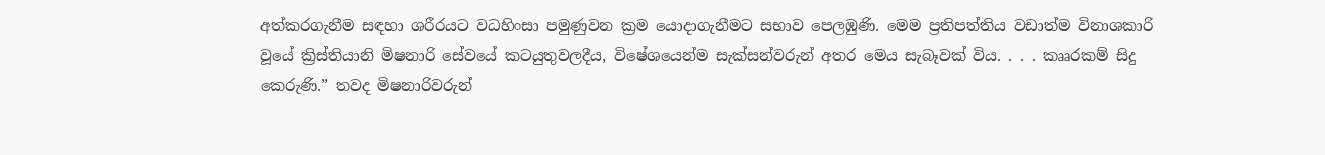අත්කරගැනීම සඳහා ශරීරයට වධහිංසා පමුණුවන ක්‍රම යොදාගැනීමට සභාව පෙලඹුණි. මෙම ප්‍රතිපත්තිය වඩාත්ම විනාශකාරි වූයේ ක්‍රිස්තියානි මිෂනාරි සේවයේ කටයුතුවලදීය, විෂේශයෙන්ම සැක්සන්වරුන් අතර මෙය සැබෑවක් විය. . . . කෲරකම් සිදු කෙරුණි.” තවද මිෂනාරිවරුන්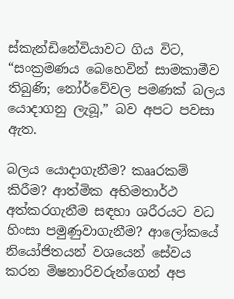ස්කැන්ඩිනේවියාවට ගිය විට, “සංක්‍රමණය බෙහෙවින් සාමකාමීව තිබුණි; නෝර්වේවල පමණක් බලය යොදාගනු ලැබූ,” බව අපට පවසා ඇත.

බලය යොදාගැනීම? කෲරකම් කිරීම? ආත්මික අභිමතාර්ථ අත්කරගැනීම සඳහා ශරීරයට වධ හිංසා පමුණුවාගැනීම? ආලෝකයේ නියෝජිතයන් වශයෙන් සේවය කරන මිෂනාරිවරුන්ගෙන් අප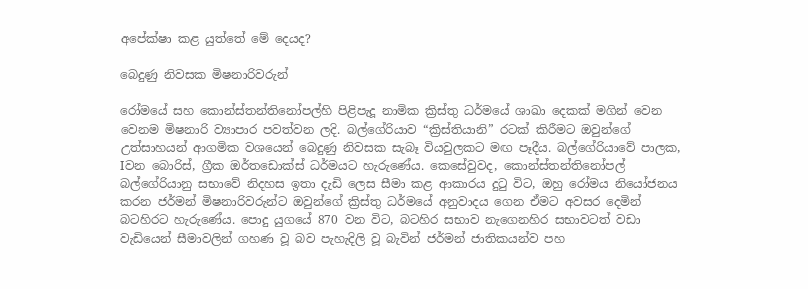අපේක්ෂා කළ යුත්තේ මේ දෙයද?

බෙදුණු නිවසක මිෂනාරිවරුන්

රෝමයේ සහ කොන්ස්තන්තිනෝපල්හි පිළිපැදූ නාමික ක්‍රිස්තු ධර්මයේ ශාඛා දෙකක් මගින් වෙන වෙනම මිෂනාරි ව්‍යාපාර පවත්වන ලදි. බල්ගේරියාව “ක්‍රිස්තියානි” රටක් කිරීමට ඔවුන්ගේ උත්සාහයන් ආගමික වශයෙන් බෙදුණු නිවසක සැබෑ වියවුලකට මඟ පෑදීය. බල්ගේරියාවේ පාලක, Iවන බොරිස්, ග්‍රීක ඔර්තඩොක්ස් ධර්මයට හැරුණේය. කෙසේවුවද, කොන්ස්තන්තිනෝපල් බල්ගේරියානු සභාවේ නිදහස ඉතා දැඩි ලෙස සීමා කළ ආකාරය දුටු විට, ඔහු රෝමය නියෝජනය කරන ජර්මන් මිෂනාරිවරුන්ට ඔවුන්ගේ ක්‍රිස්තු ධර්මයේ අනුවාදය ගෙන ඒමට අවසර දෙමින් බටහිරට හැරුණේය. පොදු යුගයේ 870 වන විට, බටහිර සභාව නැගෙනහිර සභාවටත් වඩා වැඩියෙන් සීමාවලින් ගහණ වූ බව පැහැදිලි වූ බැවින් ජර්මන් ජාතිකයන්ව පහ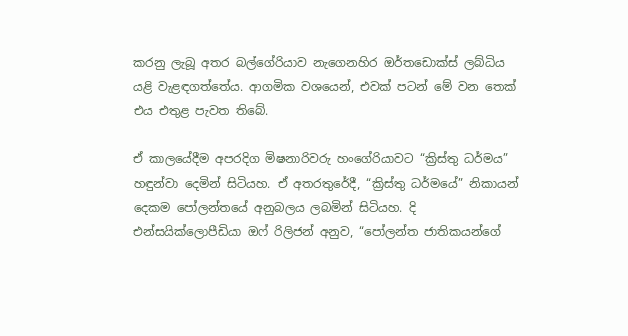කරනු ලැබූ අතර බල්ගේරියාව නැගෙනහිර ඔර්තඩොක්ස් ලබ්ධිය යළි වැළඳගත්තේය. ආගමික වශයෙන්, එවක් පටන් මේ වන තෙක් එය එතුළ පැවත තිබේ.

ඒ කාලයේදීම අපරදිග මිෂනාරිවරු හංගේරියාවට “ක්‍රිස්තු ධර්මය” හඳුන්වා දෙමින් සිටියහ. ඒ අතරතුරේදී, “ක්‍රිස්තු ධර්මයේ” නිකායන් දෙකම පෝලන්තයේ අනුබලය ලබමින් සිටියහ. දි එන්සයික්ලොපීඩියා ඔෆ් රිලිජන් අනුව, “පෝලන්ත ජාතිකයන්ගේ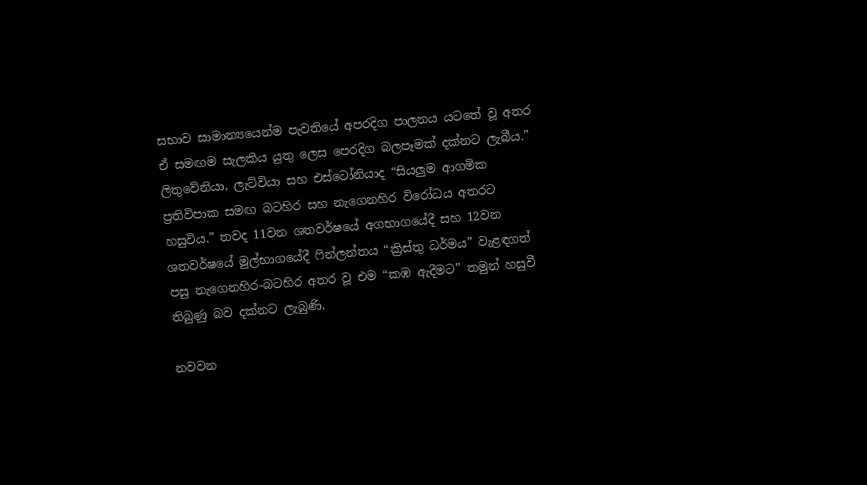සභාව සාමාන්‍යයෙන්ම පැවතියේ අපරදිග පාලනය යටතේ වූ අතර ඒ සමඟම සැලකිය යුතු ලෙස පෙරදිග බලපෑමක් දක්නට ලැබීය.” ලිතුවේනියා, ලැට්වියා සහ එස්ටෝනියාද “සියලුම ආගමික ප්‍රතිවිපාක සමඟ බටහිර සහ නැගෙනහිර විරෝධය අතරට හසුවිය.” තවද 11වන ශතවර්ෂයේ අගභාගයේදී සහ 12වන ශතවර්ෂයේ මුල්භාගයේදී ෆින්ලන්තය “ක්‍රිස්තු ධර්මය” වැළඳගත් පසු නැගෙනහිර-බටහිර අතර වූ එම “කඹ ඇදීමට” තමුන් හසුවී තිබුණු බව දක්නට ලැබුණි.

නවවන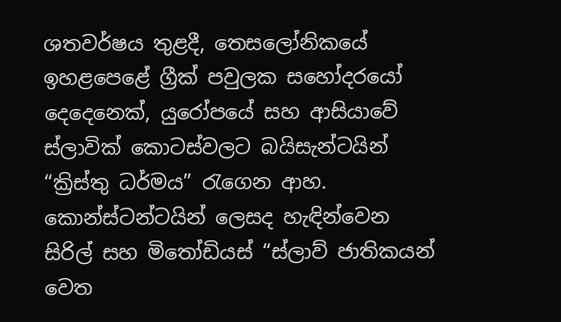ශතවර්ෂය තුළදී, තෙසලෝනිකයේ ඉහළපෙළේ ග්‍රීක් පවුලක සහෝදරයෝ දෙදෙනෙක්, යුරෝපයේ සහ ආසියාවේ ස්ලාවික් කොටස්වලට බයිසැන්ටයින් “ක්‍රිස්තු ධර්මය” රැගෙන ආහ. කොන්ස්ටන්ටයින් ලෙසද හැඳින්වෙන සිරිල් සහ මිතෝඩියස් “ස්ලාව් ජාතිකයන් වෙත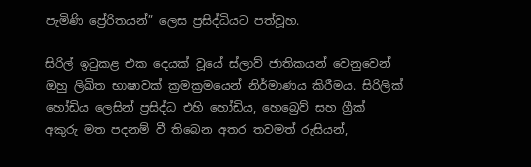පැමිණි ප්‍රේරිතයන්” ලෙස ප්‍රසිද්ධියට පත්වූහ.

සිරිල් ඉටුකළ එක දෙයක් වූයේ ස්ලාව් ජාතිකයන් වෙනුවෙන් ඔහු ලිඛිත භාෂාවක් ක්‍රමක්‍රමයෙන් නිර්මාණය කිරීමය. සිරිලික් හෝඩිය ලෙසින් ප්‍රසිද්ධ එහි හෝඩිය, හෙබ්‍රෙව් සහ ග්‍රීක් අකුරු මත පදනම් වී තිබෙන අතර තවමත් රුසියන්,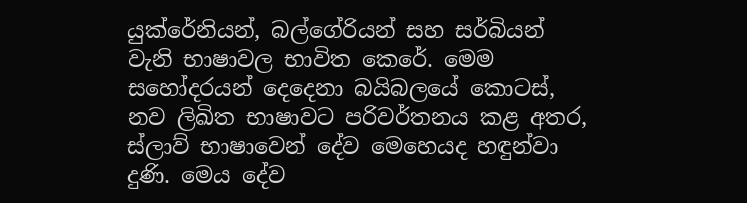යුක්රේනියන්, බල්ගේරියන් සහ සර්බියන් වැනි භාෂාවල භාවිත කෙරේ. මෙම සහෝදරයන් දෙදෙනා බයිබලයේ කොටස්, නව ලිඛිත භාෂාවට පරිවර්තනය කළ අතර, ස්ලාව් භාෂාවෙන් දේව මෙහෙයද හඳුන්වා දුණි. මෙය දේව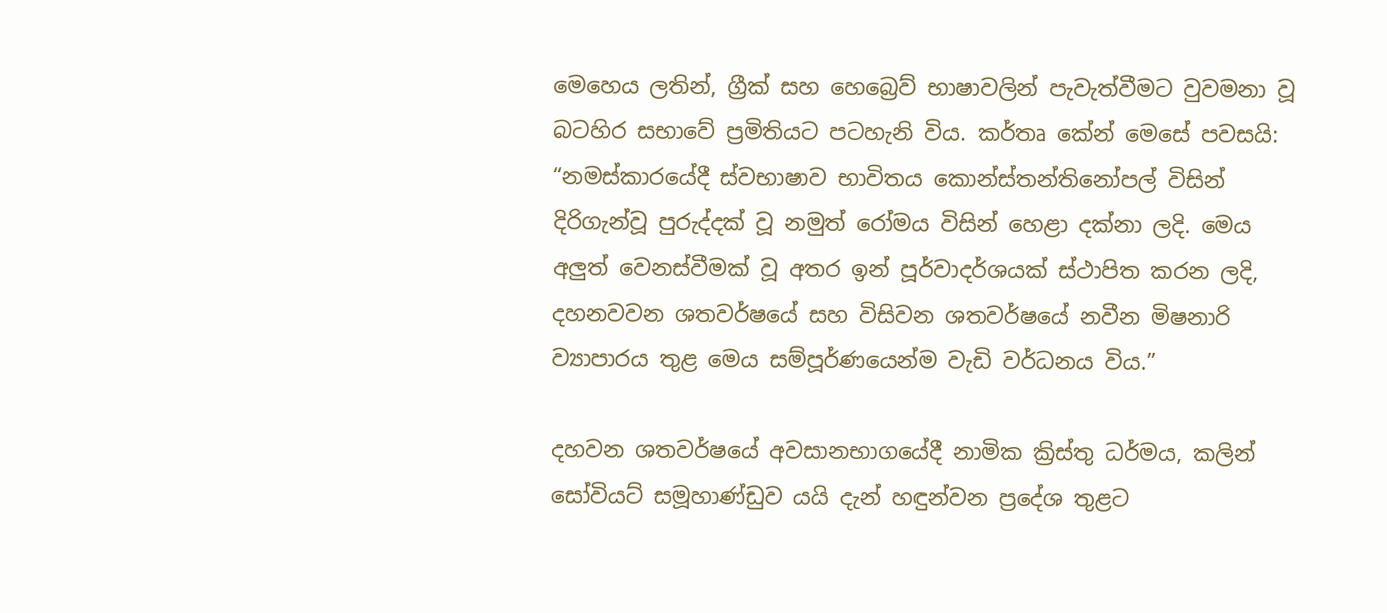මෙහෙය ලතින්, ග්‍රීක් සහ හෙබ්‍රෙව් භාෂාවලින් පැවැත්වීමට වුවමනා වූ බටහිර සභාවේ ප්‍රමිතියට පටහැනි විය. කර්තෘ කේන් මෙසේ පවසයි: “නමස්කාරයේදී ස්වභාෂාව භාවිතය කොන්ස්තන්තිනෝපල් විසින් දිරිගැන්වූ පුරුද්දක් වූ නමුත් රෝමය විසින් හෙළා දක්නා ලදි. මෙය අලුත් වෙනස්වීමක් වූ අතර ඉන් පූර්වාදර්ශයක් ස්ථාපිත කරන ලදි, දහනවවන ශතවර්ෂයේ සහ විසිවන ශතවර්ෂයේ නවීන මිෂනාරි ව්‍යාපාරය තුළ මෙය සම්පූර්ණයෙන්ම වැඩි වර්ධනය විය.”

දහවන ශතවර්ෂයේ අවසානභාගයේදී නාමික ක්‍රිස්තු ධර්මය, කලින් සෝවියට් සමූහාණ්ඩුව යයි දැන් හඳුන්වන ප්‍රදේශ තුළට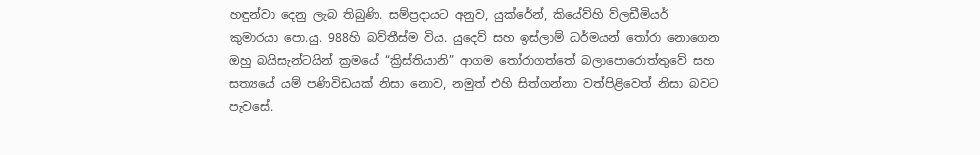හඳුන්වා දෙනු ලැබ තිබුණි. සම්ප්‍රදායට අනුව, යුක්රේන්, කියේව්හි ව්ලඩීමියර් කුමාරයා පො.යු. 988හි බව්තීස්ම විය. යුදෙව් සහ ඉස්ලාම් ධර්මයන් තෝරා නොගෙන ඔහු බයිසැන්ටයින් ක්‍රමයේ “ක්‍රිස්තියානි” ආගම තෝරාගත්තේ බලාපොරොත්තුවේ සහ සත්‍යයේ යම් පණිවිඩයක් නිසා නොව, නමුත් එහි සිත්ගන්නා වත්පිළිවෙත් නිසා බවට පැවසේ.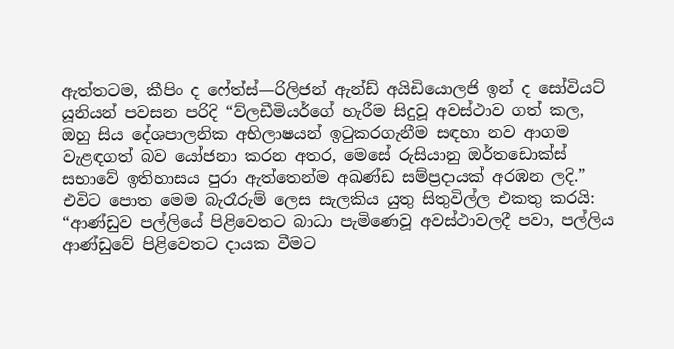ඇත්තටම, කීපිං ද ෆේත්ස්—රිලිජන් ඇන්ඩ් අයිඩියොලජි ඉන් ද සෝවියට් යූනියන් පවසන පරිදි “ව්ලඩීමියර්ගේ හැරීම සිදුවූ අවස්ථාව ගත් කල, ඔහු සිය දේශපාලනික අභිලාෂයන් ඉටුකරගැනීම සඳහා නව ආගම වැළඳගත් බව යෝජනා කරන අතර, මෙසේ රුසියානු ඔර්තඩොක්ස් සභාවේ ඉතිහාසය පුරා ඇත්තෙන්ම අඛණ්ඩ සම්ප්‍රදායක් අරඹන ලදි.” එවිට පොත මෙම බැරෑරුම් ලෙස සැලකිය යුතු සිතුවිල්ල එකතු කරයි: “ආණ්ඩුව පල්ලියේ පිළිවෙතට බාධා පැමිණෙවූ අවස්ථාවලදී පවා, පල්ලිය ආණ්ඩුවේ පිළිවෙතට දායක වීමට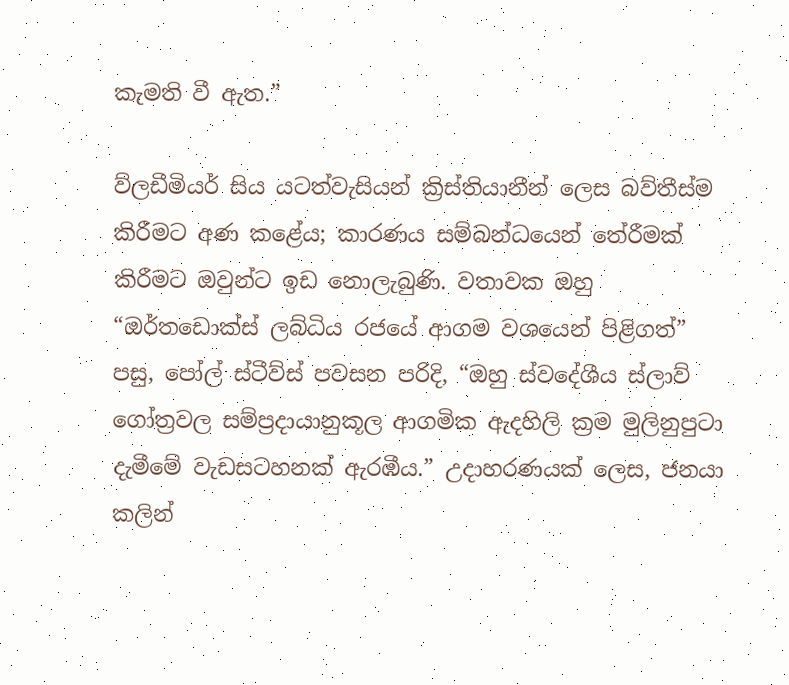කැමති වී ඇත.”

ව්ලඩීමියර් සිය යටත්වැසියන් ක්‍රිස්තියානීන් ලෙස බව්තීස්ම කිරීමට අණ කළේය; කාරණය සම්බන්ධයෙන් තේරීමක් කිරීමට ඔවුන්ට ඉඩ නොලැබුණි. වතාවක ඔහු “ඔර්තඩොක්ස් ලබ්ධිය රජයේ ආගම වශයෙන් පිළිගත්” පසු, පෝල් ස්ටීව්ස් පවසන පරිදි, “ඔහු ස්වදේශීය ස්ලාව් ගෝත්‍රවල සම්ප්‍රදායානුකූල ආගමික ඇදහිලි ක්‍රම මුලිනුපුටා දැමීමේ වැඩසටහනක් ඇරඹීය.” උදාහරණයක් ලෙස, ජනයා කලින්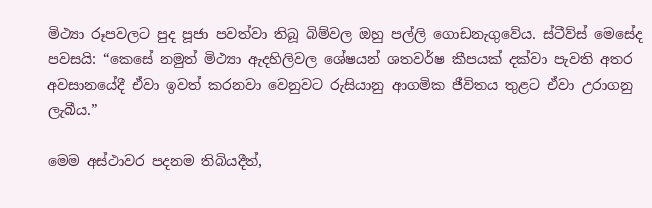මිථ්‍යා රූපවලට පුද පූජා පවත්වා තිබූ බිම්වල ඔහු පල්ලි ගොඩනැගුවේය. ස්ටීව්ස් මෙසේද පවසයි: “කෙසේ නමුත් මිථ්‍යා ඇදහිලිවල ශේෂයන් ශතවර්ෂ කීපයක් දක්වා පැවති අතර අවසානයේදී ඒවා ඉවත් කරනවා වෙනුවට රුසියානු ආගමික ජීවිතය තුළට ඒවා උරාගනු ලැබීය.”

මෙම අස්ථාවර පදනම තිබියදීත්,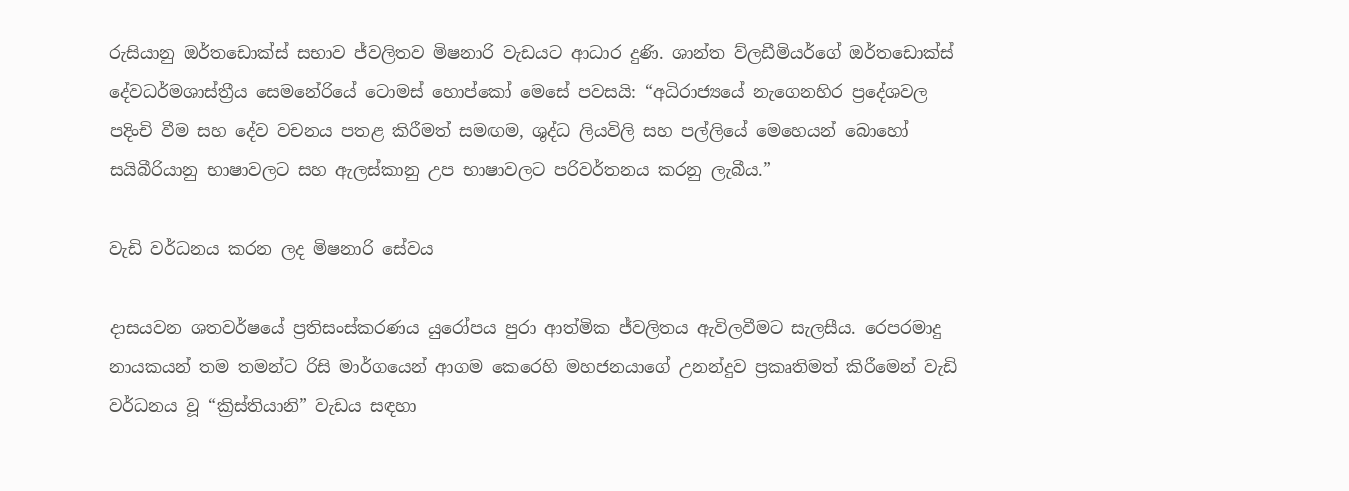රුසියානු ඔර්තඩොක්ස් සභාව ජ්වලිතව මිෂනාරි වැඩයට ආධාර දුණි. ශාන්ත ව්ලඩීමියර්ගේ ඔර්තඩොක්ස් දේවධර්මශාස්ත්‍රීය සෙමනේරියේ ටොමස් හොප්කෝ මෙසේ පවසයි: “අධිරාජ්‍යයේ නැගෙනහිර ප්‍රදේශවල පදිංචි වීම සහ දේව වචනය පතළ කිරීමත් සමඟම, ශුද්ධ ලියවිලි සහ පල්ලියේ මෙහෙයන් බොහෝ සයිබීරියානු භාෂාවලට සහ ඇලස්කානු උප භාෂාවලට පරිවර්තනය කරනු ලැබීය.”

වැඩි වර්ධනය කරන ලද මිෂනාරි සේවය

දාසයවන ශතවර්ෂයේ ප්‍රතිසංස්කරණය යුරෝපය පුරා ආත්මික ජ්වලිතය ඇවිලවීමට සැලසීය. රෙපරමාදු නායකයන් තම තමන්ට රිසි මාර්ගයෙන් ආගම කෙරෙහි මහජනයාගේ උනන්දුව ප්‍රකෘතිමත් කිරීමෙන් වැඩි වර්ධනය වූ “ක්‍රිස්තියානි” වැඩය සඳහා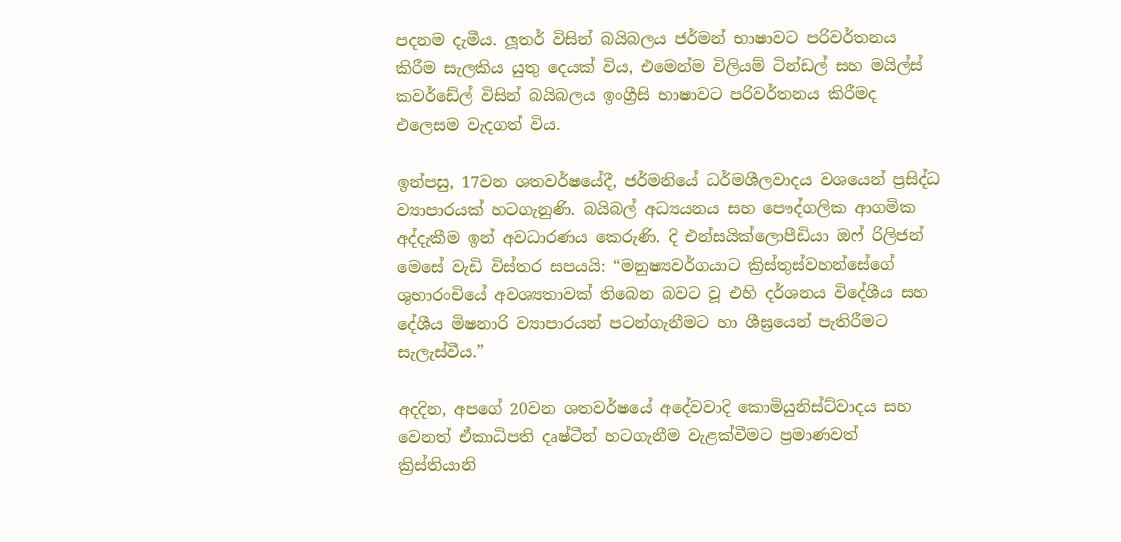පදනම දැමීය. ලූතර් විසින් බයිබලය ජර්මන් භාෂාවට පරිවර්තනය කිරීම සැලකිය යුතු දෙයක් විය, එමෙන්ම විලියම් ටින්ඩල් සහ මයිල්ස් කවර්ඩේල් විසින් බයිබලය ඉංග්‍රීසි භාෂාවට පරිවර්තනය කිරීමද එලෙසම වැදගත් විය.

ඉන්පසු, 17වන ශතවර්ෂයේදී, ජර්මනියේ ධර්මශීලවාදය වශයෙන් ප්‍රසිද්ධ ව්‍යාපාරයක් හටගැනුණි. බයිබල් අධ්‍යයනය සහ පෞද්ගලික ආගමික අද්දැකීම ඉන් අවධාරණය කෙරුණි. දි එන්සයික්ලොපීඩියා ඔෆ් රිලිජන් මෙසේ වැඩි විස්තර සපයයි: “මනුෂ්‍යවර්ගයාට ක්‍රිස්තුස්වහන්සේගේ ශුභාරංචියේ අවශ්‍යතාවක් තිබෙන බවට වූ එහි දර්ශනය විදේශීය සහ දේශීය මිෂනාරි ව්‍යාපාරයන් පටන්ගැනීමට හා ශීඝ්‍රයෙන් පැතිරීමට සැලැස්වීය.”

අදදින, අපගේ 20වන ශතවර්ෂයේ අදේවවාදි කොමියුනිස්ට්වාදය සහ වෙනත් ඒකාධිපති දෘෂ්ටීන් හටගැනීම වැළක්වීමට ප්‍රමාණවත් ක්‍රිස්තියානි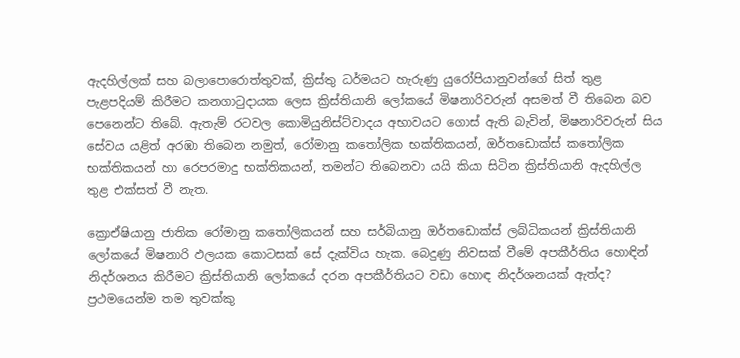ඇදහිල්ලක් සහ බලාපොරොත්තුවක්, ක්‍රිස්තු ධර්මයට හැරුණු යුරෝපියානුවන්ගේ සිත් තුළ පැළපදියම් කිරීමට කනගාටුදායක ලෙස ක්‍රිස්තියානි ලෝකයේ මිෂනාරිවරුන් අසමත් වී තිබෙන බව පෙනෙන්ට තිබේ. ඇතැම් රටවල කොමියුනිස්ට්වාදය අභාවයට ගොස් ඇති බැවින්, මිෂනාරිවරුන් සිය සේවය යළිත් අරඹා තිබෙන නමුත්, රෝමානු කතෝලික භක්තිකයන්, ඔර්තඩොක්ස් කතෝලික භක්තිකයන් හා රෙපරමාදු භක්තිකයන්, තමන්ට තිබෙනවා යයි කියා සිටින ක්‍රිස්තියානි ඇදහිල්ල තුළ එක්සත් වී නැත.

ක්‍රොඒෂියානු ජාතික රෝමානු කතෝලිකයන් සහ සර්බියානු ඔර්තඩොක්ස් ලබ්ධිකයන් ක්‍රිස්තියානි ලෝකයේ මිෂනාරි ඵලයක කොටසක් සේ දැක්විය හැක. බෙදුණු නිවසක් වීමේ අපකීර්තිය හොඳින් නිදර්ශනය කිරීමට ක්‍රිස්තියානි ලෝකයේ දරන අපකීර්තියට වඩා හොඳ නිදර්ශනයක් ඇත්ද? ප්‍රථමයෙන්ම තම තුවක්කු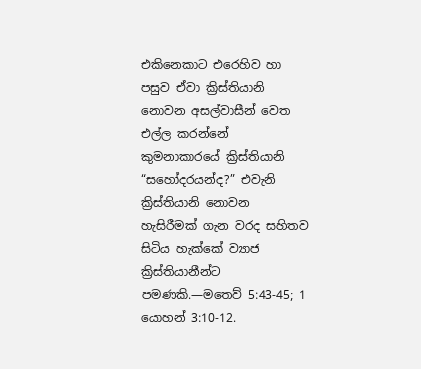එකිනෙකාට එරෙහිව හා පසුව ඒවා ක්‍රිස්තියානි නොවන අසල්වාසීන් වෙත එල්ල කරන්නේ කුමනාකාරයේ ක්‍රිස්තියානි “සහෝදරයන්ද?” එවැනි ක්‍රිස්තියානි නොවන හැසිරීමක් ගැන වරද සහිතව සිටිය හැක්කේ ව්‍යාජ ක්‍රිස්තියානීන්ට පමණකි.—මතෙව් 5:43-45; 1 යොහන් 3:10-12.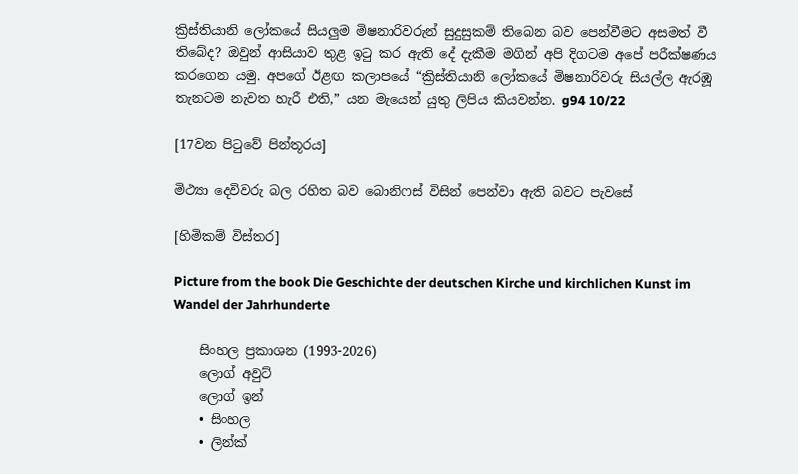ක්‍රිස්තියානි ලෝකයේ සියලුම මිෂනාරිවරුන් සුදුසුකම් තිබෙන බව පෙන්වීමට අසමත් වී තිබේද? ඔවුන් ආසියාව තුළ ඉටු කර ඇති දේ දැකීම මගින් අපි දිගටම අපේ පරීක්ෂණය කරගෙන යමු. අපගේ ඊළඟ කලාපයේ “ක්‍රිස්තියානි ලෝකයේ මිෂනාරිවරු සියල්ල ඇරඹූ තැනටම නැවත හැරී එති,” යන මැයෙන් යුතු ලිපිය කියවන්න. g94 10/22

[17වන පිටුවේ පින්තූරය]

මිථ්‍යා දෙවිවරු බල රහිත බව බොනිෆස් විසින් පෙන්වා ඇති බවට පැවසේ

[හිමිකම් විස්තර]

Picture from the book Die Geschichte der deutschen Kirche und kirchlichen Kunst im Wandel der Jahrhunderte

    සිංහල ප්‍රකාශන (1993-2026)
    ලොග් අවුට්
    ලොග් ඉන්
    • සිංහල
    • ලින්ක්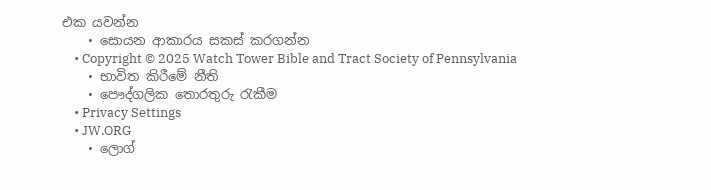එක යවන්න
    • සොයන ආකාරය සකස් කරගන්න
    • Copyright © 2025 Watch Tower Bible and Tract Society of Pennsylvania
    • භාවිත කිරීමේ නීති
    • පෞද්ගලික තොරතුරු රැකීම
    • Privacy Settings
    • JW.ORG
    • ලොග්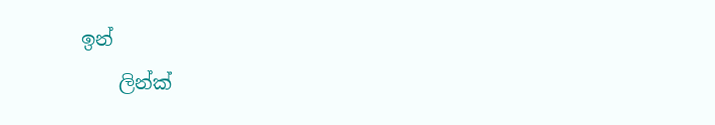ඉන්
    ලින්ක්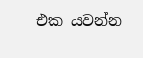එක යවන්න